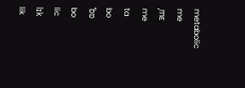metabolic
me
ˌmɛ
me
ta
bo
ˈbɒ
bo
lic
lɪk
lik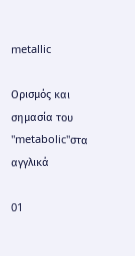metallic

Ορισμός και σημασία του "metabolic"στα αγγλικά

01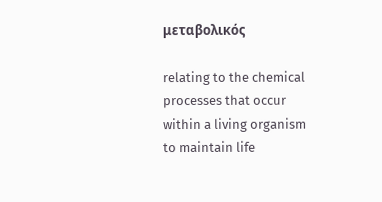μεταβολικός

relating to the chemical processes that occur within a living organism to maintain life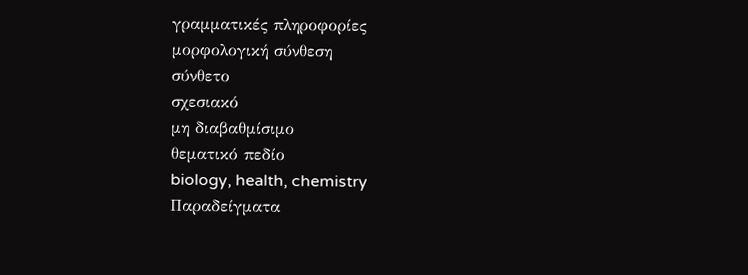γραμματικές πληροφορίες
μορφολογική σύνθεση
σύνθετο
σχεσιακό
μη διαβαθμίσιμο
θεματικό πεδίο
biology, health, chemistry
Παραδείγματα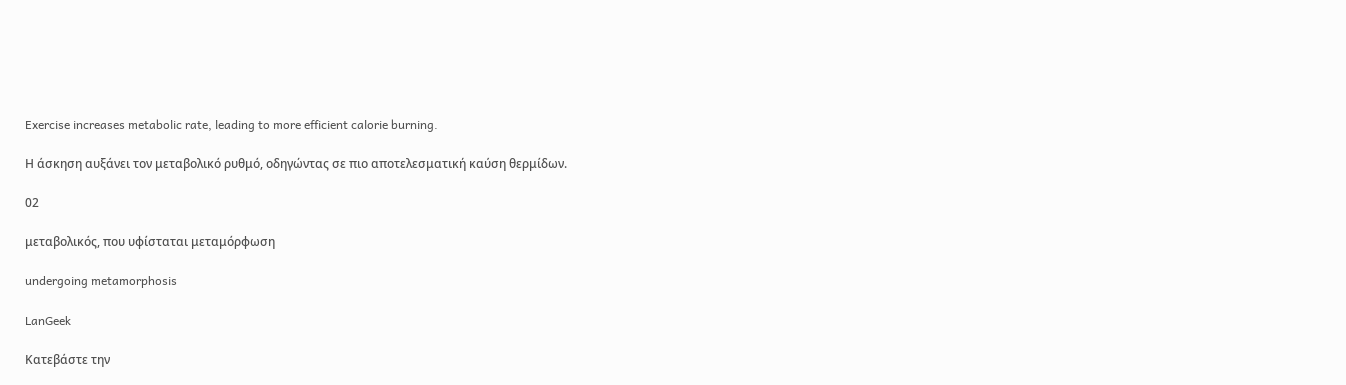Exercise increases metabolic rate, leading to more efficient calorie burning.

Η άσκηση αυξάνει τον μεταβολικό ρυθμό, οδηγώντας σε πιο αποτελεσματική καύση θερμίδων.

02

μεταβολικός, που υφίσταται μεταμόρφωση

undergoing metamorphosis

LanGeek

Κατεβάστε την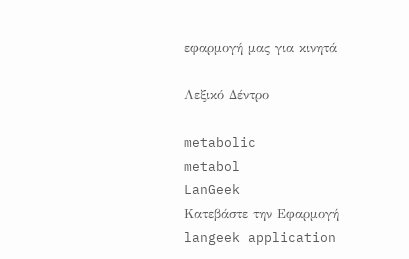εφαρμογή μας για κινητά

Λεξικό Δέντρο

metabolic
metabol
LanGeek
Κατεβάστε την Εφαρμογή
langeek application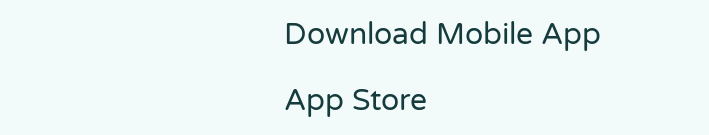Download Mobile App

App Store